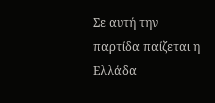Σε αυτή την παρτίδα παίζεται η Ελλάδα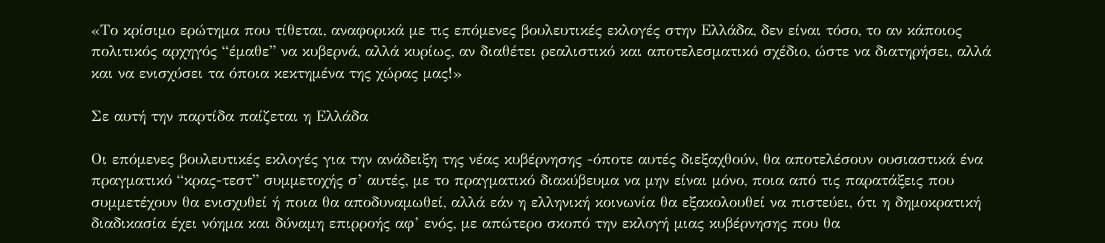«Το κρίσιμο ερώτημα που τίθεται, αναφορικά με τις επόμενες βουλευτικές εκλογές στην Ελλάδα, δεν είναι τόσο, το αν κάποιος πολιτικός αρχηγός “έμαθε” να κυβερνά, αλλά κυρίως, αν διαθέτει ρεαλιστικό και αποτελεσματικό σχέδιο, ώστε να διατηρήσει, αλλά και να ενισχύσει τα όποια κεκτημένα της χώρας μας!»

Σε αυτή την παρτίδα παίζεται η Ελλάδα

Οι επόμενες βουλευτικές εκλογές για την ανάδειξη της νέας κυβέρνησης -όποτε αυτές διεξαχθούν, θα αποτελέσουν ουσιαστικά ένα πραγματικό “κρας-τεστ” συμμετοχής σ’ αυτές, με το πραγματικό διακύβευμα να μην είναι μόνο, ποια από τις παρατάξεις που συμμετέχουν θα ενισχυθεί ή ποια θα αποδυναμωθεί, αλλά εάν η ελληνική κοινωνία θα εξακολουθεί να πιστεύει, ότι η δημοκρατική διαδικασία έχει νόημα και δύναμη επιρροής αφ’ ενός, με απώτερο σκοπό την εκλογή μιας κυβέρνησης που θα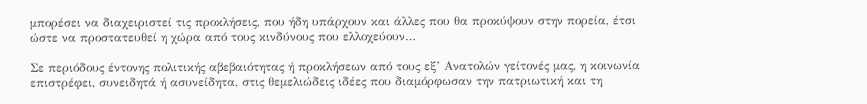μπορέσει να διαχειριστεί τις προκλήσεις, που ήδη υπάρχουν και άλλες που θα προκύψουν στην πορεία, έτσι ώστε να προστατευθεί η χώρα από τους κινδύνους που ελλοχεύουν…

Σε περιόδους έντονης πολιτικής αβεβαιότητας ή προκλήσεων από τους εξ’ Ανατολών γείτονές μας, η κοινωνία επιστρέφει, συνειδητά ή ασυνείδητα, στις θεμελιώδεις ιδέες που διαμόρφωσαν την πατριωτική και τη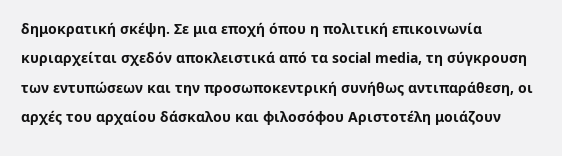δημοκρατική σκέψη. Σε μια εποχή όπου η πολιτική επικοινωνία κυριαρχείται σχεδόν αποκλειστικά από τα social media, τη σύγκρουση των εντυπώσεων και την προσωποκεντρική συνήθως αντιπαράθεση, οι αρχές του αρχαίου δάσκαλου και φιλοσόφου Αριστοτέλη μοιάζουν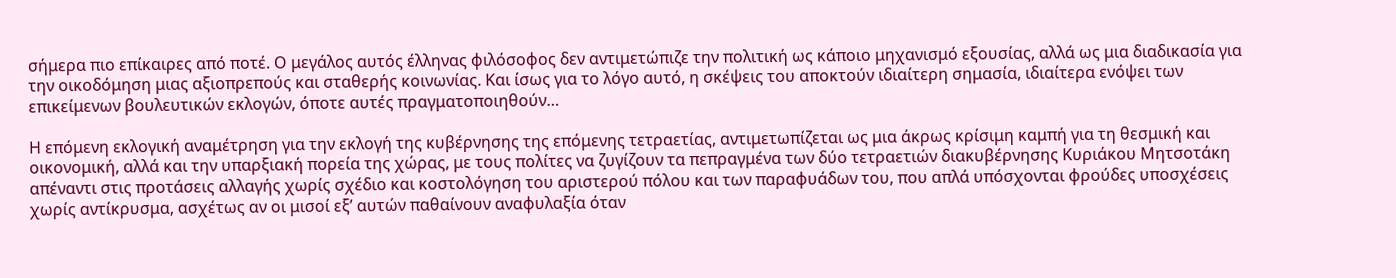σήμερα πιο επίκαιρες από ποτέ. Ο μεγάλος αυτός έλληνας φιλόσοφος δεν αντιμετώπιζε την πολιτική ως κάποιο μηχανισμό εξουσίας, αλλά ως μια διαδικασία για την οικοδόμηση μιας αξιοπρεπούς και σταθερής κοινωνίας. Και ίσως για το λόγο αυτό, η σκέψεις του αποκτούν ιδιαίτερη σημασία, ιδιαίτερα ενόψει των επικείμενων βουλευτικών εκλογών, όποτε αυτές πραγματοποιηθούν…

Η επόμενη εκλογική αναμέτρηση για την εκλογή της κυβέρνησης της επόμενης τετραετίας, αντιμετωπίζεται ως μια άκρως κρίσιμη καμπή για τη θεσμική και οικονομική, αλλά και την υπαρξιακή πορεία της χώρας, με τους πολίτες να ζυγίζουν τα πεπραγμένα των δύο τετραετιών διακυβέρνησης Κυριάκου Μητσοτάκη απέναντι στις προτάσεις αλλαγής χωρίς σχέδιο και κοστολόγηση του αριστερού πόλου και των παραφυάδων του, που απλά υπόσχονται φρούδες υποσχέσεις χωρίς αντίκρυσμα, ασχέτως αν οι μισοί εξ’ αυτών παθαίνουν αναφυλαξία όταν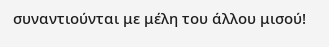συναντιούνται με μέλη του άλλου μισού!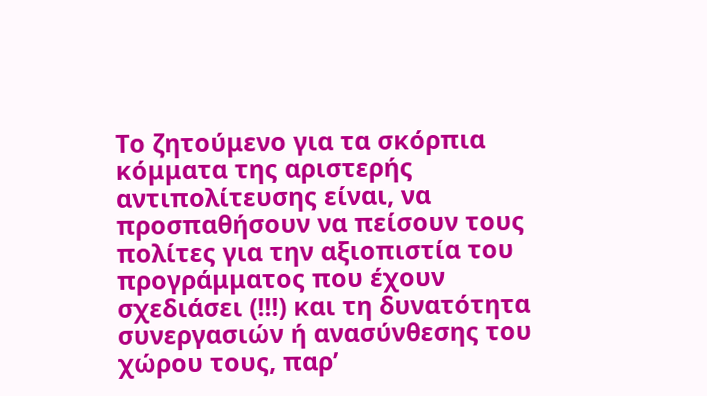Το ζητούμενο για τα σκόρπια κόμματα της αριστερής αντιπολίτευσης είναι, να προσπαθήσουν να πείσουν τους πολίτες για την αξιοπιστία του προγράμματος που έχουν σχεδιάσει (!!!) και τη δυνατότητα συνεργασιών ή ανασύνθεσης του χώρου τους, παρ’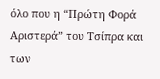όλο που η “Πρώτη Φορά Αριστερά” του Τσίπρα και των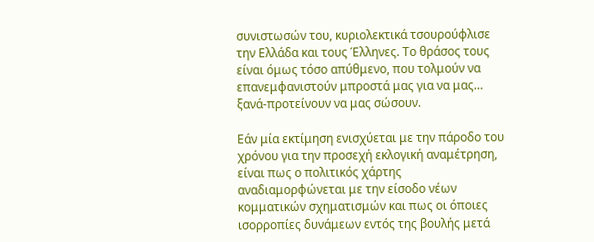συνιστωσών του, κυριολεκτικά τσουρούφλισε την Ελλάδα και τους Έλληνες. Το θράσος τους είναι όμως τόσο απύθμενο, που τολμούν να επανεμφανιστούν μπροστά μας για να μας… ξανά-προτείνουν να μας σώσουν.

Εάν μία εκτίμηση ενισχύεται με την πάροδο του χρόνου για την προσεχή εκλογική αναμέτρηση, είναι πως ο πολιτικός χάρτης αναδιαμορφώνεται με την είσοδο νέων κομματικών σχηματισμών και πως οι όποιες ισορροπίες δυνάμεων εντός της βουλής μετά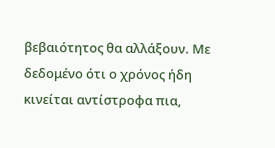βεβαιότητος θα αλλάξουν. Με δεδομένο ότι ο χρόνος ήδη κινείται αντίστροφα πια,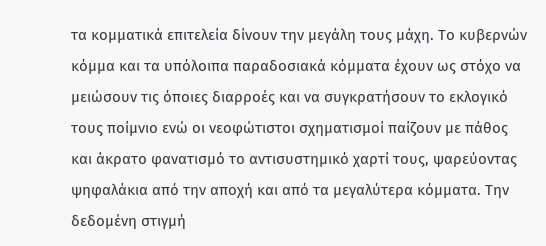τα κομματικά επιτελεία δίνουν την μεγάλη τους μάχη. Το κυβερνών κόμμα και τα υπόλοιπα παραδοσιακά κόμματα έχουν ως στόχο να μειώσουν τις όποιες διαρροές και να συγκρατήσουν το εκλογικό τους ποίμνιο ενώ οι νεοφώτιστοι σχηματισμοί παίζουν με πάθος και άκρατο φανατισμό το αντισυστημικό χαρτί τους, ψαρεύοντας ψηφαλάκια από την αποχή και από τα μεγαλύτερα κόμματα. Την δεδομένη στιγμή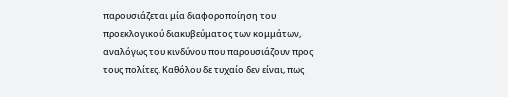παρουσιάζεται μία διαφοροποίηση του προεκλογικού διακυβεύματος των κομμάτων, αναλόγως του κινδύνου που παρουσιάζουν προς τους πολίτες. Καθόλου δε τυχαίο δεν είναι, πως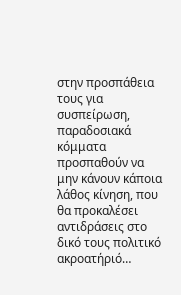στην προσπάθεια τους για συσπείρωση, παραδοσιακά κόμματα προσπαθούν να μην κάνουν κάποια λάθος κίνηση, που θα προκαλέσει αντιδράσεις στο δικό τους πολιτικό ακροατήριό…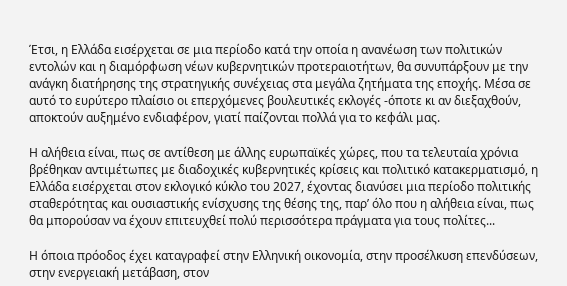Έτσι, η Ελλάδα εισέρχεται σε μια περίοδο κατά την οποία η ανανέωση των πολιτικών εντολών και η διαμόρφωση νέων κυβερνητικών προτεραιοτήτων, θα συνυπάρξουν με την ανάγκη διατήρησης της στρατηγικής συνέχειας στα μεγάλα ζητήματα της εποχής. Μέσα σε αυτό το ευρύτερο πλαίσιο οι επερχόμενες βουλευτικές εκλογές -όποτε κι αν διεξαχθούν, αποκτούν αυξημένο ενδιαφέρον, γιατί παίζονται πολλά για το κεφάλι μας.

Η αλήθεια είναι, πως σε αντίθεση με άλλης ευρωπαϊκές χώρες, που τα τελευταία χρόνια βρέθηκαν αντιμέτωπες με διαδοχικές κυβερνητικές κρίσεις και πολιτικό κατακερματισμό, η Ελλάδα εισέρχεται στον εκλογικό κύκλο του 2027, έχοντας διανύσει μια περίοδο πολιτικής σταθερότητας και ουσιαστικής ενίσχυσης της θέσης της, παρ’ όλο που η αλήθεια είναι, πως θα μπορούσαν να έχουν επιτευχθεί πολύ περισσότερα πράγματα για τους πολίτες...

Η όποια πρόοδος έχει καταγραφεί στην Ελληνική οικονομία, στην προσέλκυση επενδύσεων, στην ενεργειακή μετάβαση, στον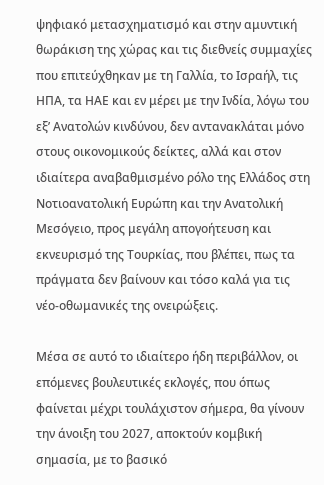ψηφιακό μετασχηματισμό και στην αμυντική θωράκιση της χώρας και τις διεθνείς συμμαχίες που επιτεύχθηκαν με τη Γαλλία, το Ισραήλ, τις ΗΠΑ, τα ΗΑΕ και εν μέρει με την Ινδία, λόγω του εξ’ Ανατολών κινδύνου, δεν αντανακλάται μόνο στους οικονομικούς δείκτες, αλλά και στον ιδιαίτερα αναβαθμισμένο ρόλο της Ελλάδος στη Νοτιοανατολική Ευρώπη και την Ανατολική Μεσόγειο, προς μεγάλη απογοήτευση και εκνευρισμό της Τουρκίας, που βλέπει, πως τα πράγματα δεν βαίνουν και τόσο καλά για τις νέο-οθωμανικές της ονειρώξεις.

Μέσα σε αυτό το ιδιαίτερο ήδη περιβάλλον, οι επόμενες βουλευτικές εκλογές, που όπως φαίνεται μέχρι τουλάχιστον σήμερα, θα γίνουν την άνοιξη του 2027, αποκτούν κομβική σημασία, με το βασικό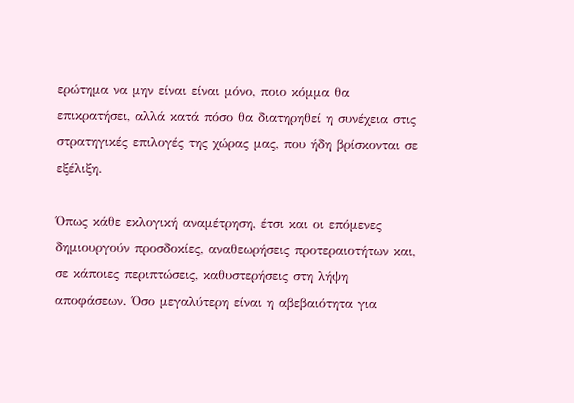ερώτημα να μην είναι είναι μόνο, ποιο κόμμα θα επικρατήσει, αλλά κατά πόσο θα διατηρηθεί η συνέχεια στις στρατηγικές επιλογές της χώρας μας, που ήδη βρίσκονται σε εξέλιξη.

Όπως κάθε εκλογική αναμέτρηση, έτσι και οι επόμενες δημιουργούν προσδοκίες, αναθεωρήσεις προτεραιοτήτων και, σε κάποιες περιπτώσεις, καθυστερήσεις στη λήψη αποφάσεων. Όσο μεγαλύτερη είναι η αβεβαιότητα για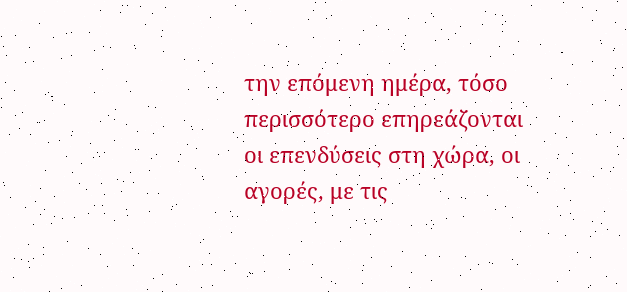την επόμενη ημέρα, τόσο περισσότερο επηρεάζονται οι επενδύσεις στη χώρα, οι αγορές, με τις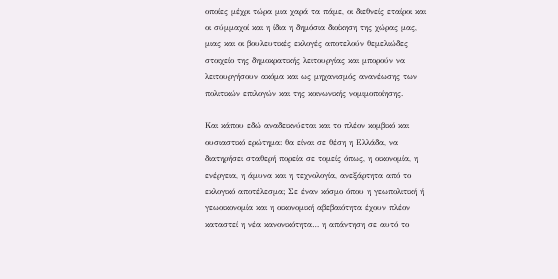οποίες μέχρι τώρα μια χαρά τα πάμε, οι διεθνείς εταίροι και οι σύμμαχοί και η ίδια η δημόσια διοίκηση της χώρας μας, μιας και οι βουλευτικές εκλογές αποτελούν θεμελιώδες στοιχείο της δημοκρατικής λειτουργίας και μπορούν να λειτουργήσουν ακόμα και ως μηχανισμός ανανέωσης των πολιτικών επιλογών και της κοινωνικής νομιμοποίησης.

Και κάπου εδώ αναδεικνύεται και το πλέον κομβικό και ουσιαστικό ερώτημα: θα είναι σε θέση η Ελλάδα, να διατηρήσει σταθερή πορεία σε τομείς όπως, η οικονομία, η ενέργεια, η άμυνα και η τεχνολογία, ανεξάρτητα από το εκλογικό αποτέλεσμα; Σε έναν κόσμο όπου η γεωπολιτική ή γεωοικονομία και η οικονομική αβεβαιότητα έχουν πλέον καταστεί η νέα κανονικότητα… η απάντηση σε αυτό το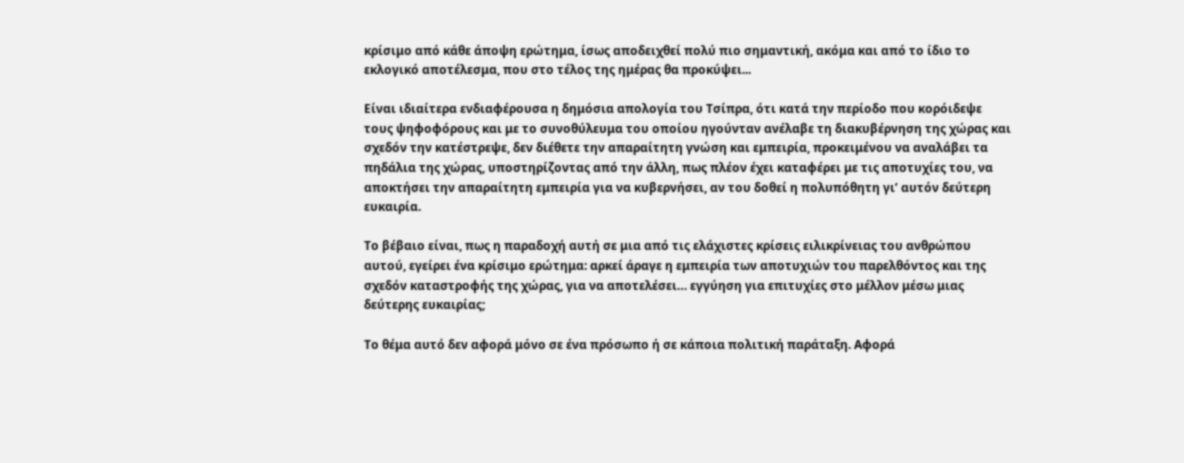κρίσιμο από κάθε άποψη ερώτημα, ίσως αποδειχθεί πολύ πιο σημαντική, ακόμα και από το ίδιο το εκλογικό αποτέλεσμα, που στο τέλος της ημέρας θα προκύψει...

Είναι ιδιαίτερα ενδιαφέρουσα η δημόσια απολογία του Τσίπρα, ότι κατά την περίοδο που κορόιδεψε τους ψηφοφόρους και με το συνοθύλευμα του οποίου ηγούνταν ανέλαβε τη διακυβέρνηση της χώρας και σχεδόν την κατέστρεψε, δεν διέθετε την απαραίτητη γνώση και εμπειρία, προκειμένου να αναλάβει τα πηδάλια της χώρας, υποστηρίζοντας από την άλλη, πως πλέον έχει καταφέρει με τις αποτυχίες του, να αποκτήσει την απαραίτητη εμπειρία για να κυβερνήσει, αν του δοθεί η πολυπόθητη γι’ αυτόν δεύτερη ευκαιρία.

Το βέβαιο είναι, πως η παραδοχή αυτή σε μια από τις ελάχιστες κρίσεις ειλικρίνειας του ανθρώπου αυτού, εγείρει ένα κρίσιμο ερώτημα: αρκεί άραγε η εμπειρία των αποτυχιών του παρελθόντος και της σχεδόν καταστροφής της χώρας, για να αποτελέσει… εγγύηση για επιτυχίες στο μέλλον μέσω μιας δεύτερης ευκαιρίας;

Το θέμα αυτό δεν αφορά μόνο σε ένα πρόσωπο ή σε κάποια πολιτική παράταξη. Αφορά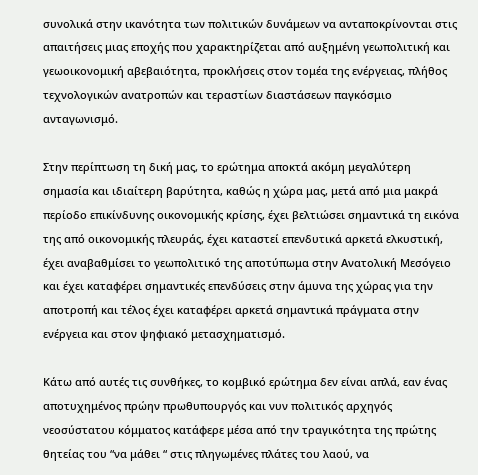συνολικά στην ικανότητα των πολιτικών δυνάμεων να ανταποκρίνονται στις απαιτήσεις μιας εποχής που χαρακτηρίζεται από αυξημένη γεωπολιτική και γεωοικονομική αβεβαιότητα, προκλήσεις στον τομέα της ενέργειας, πλήθος τεχνολογικών ανατροπών και τεραστίων διαστάσεων παγκόσμιο ανταγωνισμό.

Στην περίπτωση τη δική μας, το ερώτημα αποκτά ακόμη μεγαλύτερη σημασία και ιδιαίτερη βαρύτητα, καθώς η χώρα μας, μετά από μια μακρά περίοδο επικίνδυνης οικονομικής κρίσης, έχει βελτιώσει σημαντικά τη εικόνα της από οικονομικής πλευράς, έχει καταστεί επενδυτικά αρκετά ελκυστική, έχει αναβαθμίσει το γεωπολιτικό της αποτύπωμα στην Ανατολική Μεσόγειο και έχει καταφέρει σημαντικές επενδύσεις στην άμυνα της χώρας για την αποτροπή και τέλος έχει καταφέρει αρκετά σημαντικά πράγματα στην ενέργεια και στον ψηφιακό μετασχηματισμό.

Κάτω από αυτές τις συνθήκες, το κομβικό ερώτημα δεν είναι απλά, εαν ένας αποτυχημένος πρώην πρωθυπουργός και νυν πολιτικός αρχηγός νεοσύστατου κόμματος κατάφερε μέσα από την τραγικότητα της πρώτης θητείας του “να μάθει “ στις πληγωμένες πλάτες του λαού, να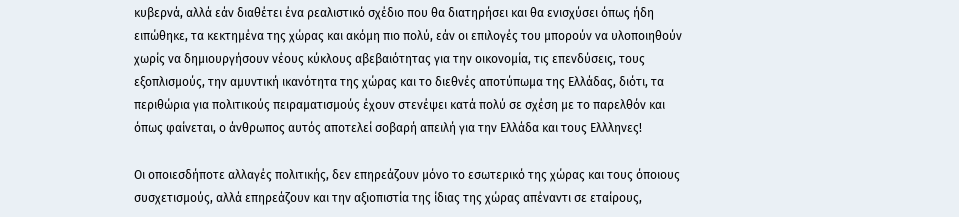κυβερνά, αλλά εάν διαθέτει ένα ρεαλιστικό σχέδιο που θα διατηρήσει και θα ενισχύσει όπως ήδη ειπώθηκε, τα κεκτημένα της χώρας και ακόμη πιο πολύ, εάν οι επιλογές του μπορούν να υλοποιηθούν χωρίς να δημιουργήσουν νέους κύκλους αβεβαιότητας για την οικονομία, τις επενδύσεις, τους εξοπλισμούς, την αμυντική ικανότητα της χώρας και το διεθνές αποτύπωμα της Ελλάδας, διότι, τα περιθώρια για πολιτικούς πειραματισμούς έχουν στενέψει κατά πολύ σε σχέση με το παρελθόν και όπως φαίνεται, ο άνθρωπος αυτός αποτελεί σοβαρή απειλή για την Ελλάδα και τους Ελλληνες!

Οι οποιεσδήποτε αλλαγές πολιτικής, δεν επηρεάζουν μόνο το εσωτερικό της χώρας και τους όποιους συσχετισμούς, αλλά επηρεάζουν και την αξιοπιστία της ίδιας της χώρας απέναντι σε εταίρους,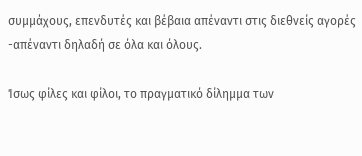συμμάχους, επενδυτές και βέβαια απέναντι στις διεθνείς αγορές -απέναντι δηλαδή σε όλα και όλους.

Ίσως φίλες και φίλοι, το πραγματικό δίλημμα των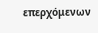επερχόμενων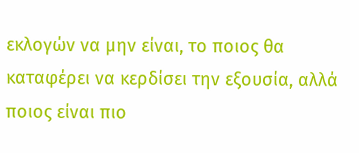εκλογών να μην είναι, το ποιος θα καταφέρει να κερδίσει την εξουσία, αλλά ποιος είναι πιο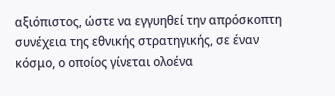αξιόπιστος, ώστε να εγγυηθεί την απρόσκοπτη συνέχεια της εθνικής στρατηγικής, σε έναν κόσμο, ο οποίος γίνεται ολοένα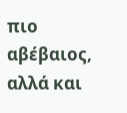πιο αβέβαιος, αλλά και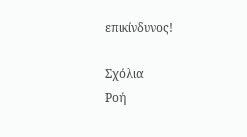επικίνδυνος!

Σχόλια
Ροή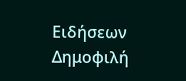Ειδήσεων Δημοφιλή